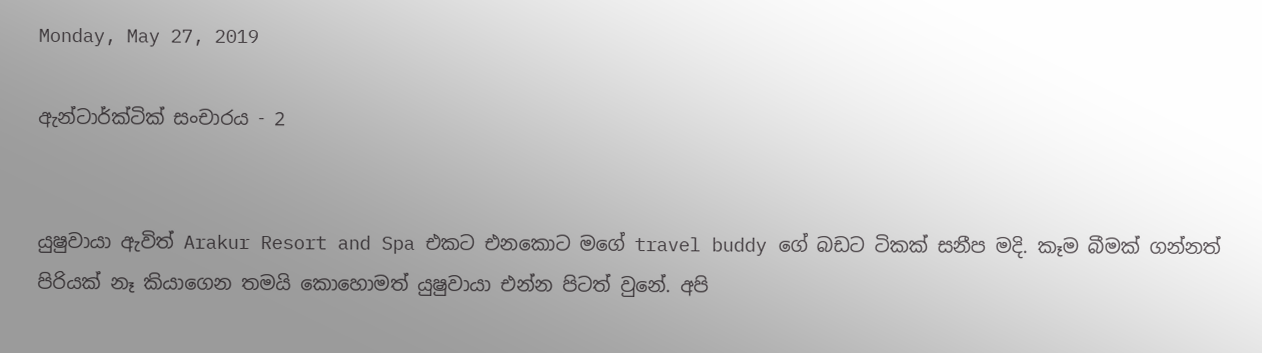Monday, May 27, 2019

ඇන්ටාර්ක්ටික් සංචාරය - 2


යුෂුවායා ඇවිත් Arakur Resort and Spa එකට එනකොට මගේ travel buddy ගේ බඩට ටිකක් සනීප මදි. කෑම බීමක් ගන්නත් පිරියක් නෑ කියාගෙන තමයි කොහොමත් යුෂුවායා එන්න පිටත් වුනේ. අපි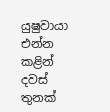යුෂුවායා එන්න කළින් දවස් තුනක්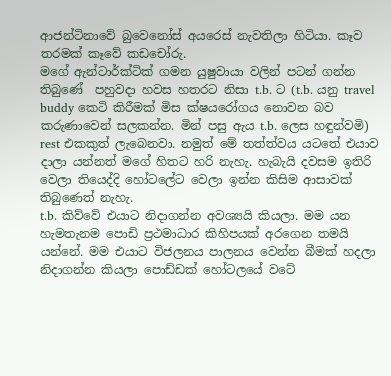ආජන්ටිනාවේ බුවෙනෝස් අයරෙස් නැවතිලා හිටියා. කෑව තරමක් කෑවේ කඩචෝරු.
මගේ ඇන්ටාර්ක්ටික් ගමන යුෂුවායා වලින් පටන් ගන්න තිබුණේ  පහුවදා හවස හතරට නිසා t.b. ට (t.b. යනු travel buddy කෙටි කිරීමක් මිස ක්ෂයරෝගය නොවන බව කරුණාවෙන් සලකන්න. මින් පසු ඇය t.b. ලෙස හඳුන්වමි) rest එකකුත් ලැබෙනවා. නමුත් මේ තත්ත්වය යටතේ එයාව දාලා යන්නත් මගේ හිතට හරි නැහැ. හැබැයි දවසම ඉතිරි වෙලා තියෙද්දි හෝටලේට වෙලා ඉන්න කිසිම ආසාවක් තිබුණෙත් නැහැ.
t.b. කිව්වේ එයාට නිදාගන්න අවශ්‍යයි කියලා. මම යන හැමතැනම පොඩි ප්‍රථමාධාර කිහිපයක් අරගෙන තමයි යන්නේ. මම එයාට විජලනය පාලනය වෙන්න බීමක් හදලා නිදාගන්න කියලා පොඩ්ඩක් හෝටලයේ වටේ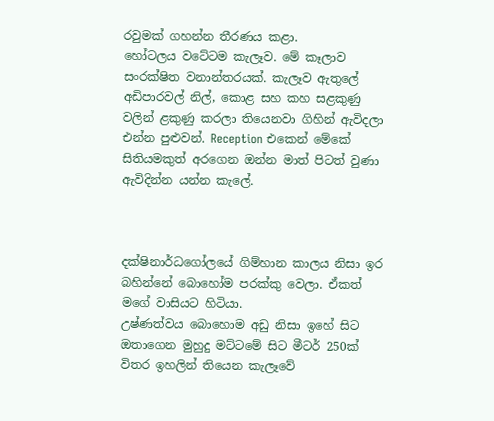රවුමක් ගහන්න තීරණය කළා.
හෝටලය වටේටම කැලෑව. මේ කෑලාව සංරක්ෂිත වනාන්තරයක්. කැලෑව ඇතුලේ අඩිපාරවල් නිල්, කොළ සහ කහ සළකුණු වලින් ළකුණු කරලා තියෙනවා ගිහින් ඇවිදලා එන්න පුළුවන්. Reception එකෙන් මේකේ සිතියමකුත් අරගෙන ඔන්න මාත් පිටත් වුණා ඇවිදින්න යන්න කැලේ.



දක්ෂිනාර්ධගෝලයේ ගිම්හාන කාලය නිසා ඉර බහින්නේ බොහෝම පරක්කු වෙලා. ඒකත් මගේ වාසියට හිටියා.
උෂ්ණත්වය බොහොම අඩු නිසා ඉහේ සිට ඔතාගෙන මුහුදු මට්ටමේ සිට මීටර් 250ක් විතර ඉහලින් තියෙන කැලෑවේ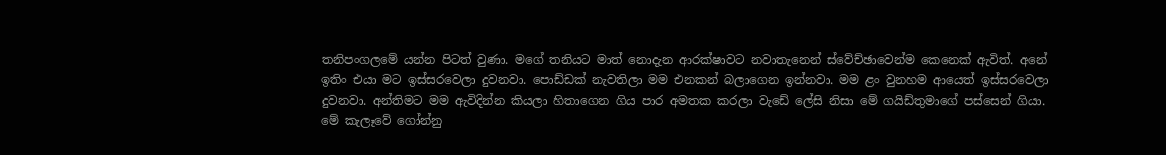තනිපංගලමේ යන්න පිටත් වුණා. මගේ තනියට මාත් නොදැන ආරක්ෂාවට නවාතැනෙන් ස්වේච්ඡාවෙන්ම කෙනෙක් ඇවිත්. අනේ ඉතිං එයා මට ඉස්සරවෙලා දුවනවා. පොඩ්ඩක් නැවතිලා මම එනකන් බලාගෙන ඉන්නවා. මම ළං වුනහම ආයෙත් ඉස්සරවෙලා දුවනවා. අන්තිමට මම ඇවිදින්න කියලා හිතාගෙන ගිය පාර අමතක කරලා වැඩේ ලේසි නිසා මේ ගයිඩ්තුමාගේ පස්සෙන් ගියා.
මේ කැලෑවේ ගෝන්නු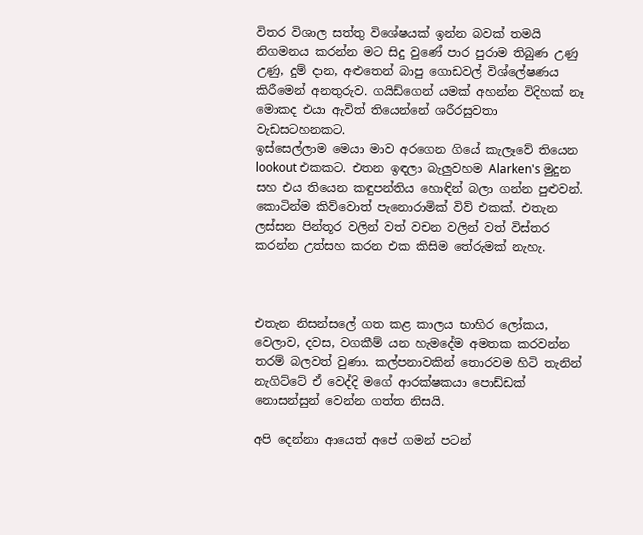විතර විශාල සත්තු විශේෂයක් ඉන්න බවක් තමයි නිගමනය කරන්න මට සිදු වුණේ පාර පුරාම තිබුණ උණු උණු, දුම් දාන, අළුතෙන් බාපු ගොඩවල් විශ්ලේෂණය කිරීමෙන් අනතුරුව. ගයිඩ්ගෙන් යමක් අහන්න විදිහක් නෑ මොකද එයා ඇවිත් තියෙන්නේ ශරීරසුවතා වැඩසටහනකට.
ඉස්සෙල්ලාම මෙයා මාව අරගෙන ගියේ කැලෑවේ තියෙන lookout එකකට. එතන ඉඳලා බැලුවහම Alarken's මුදුන සහ එය තියෙන කඳුපන්තිය හොඳින් බලා ගන්න පුළුවන්. කොටින්ම කිව්වොත් පැනොරාමික් විව් එකක්. එතැන ලස්සන පින්තූර වලින් වත් වචන වලින් වත් විස්තර කරන්න උත්සහ කරන එක කිසිම තේරුමක් නැහැ.



එතැන නිසන්සලේ ගත කළ කාලය භාහිර ලෝකය, වෙලාව, දවස, වගකීම් යන හැමදේම අමතක කරවන්න තරම් බලවත් වුණා. කල්පනාවකින් තොරවම හිටි තැනින් නැගිට්ටේ ඒ වෙද්දි මගේ ආරක්ෂකයා පොඩ්ඩක් නොසන්සුන් වෙන්න ගත්ත නිසයි.

අපි දෙන්නා ආයෙත් අපේ ගමන් පටන්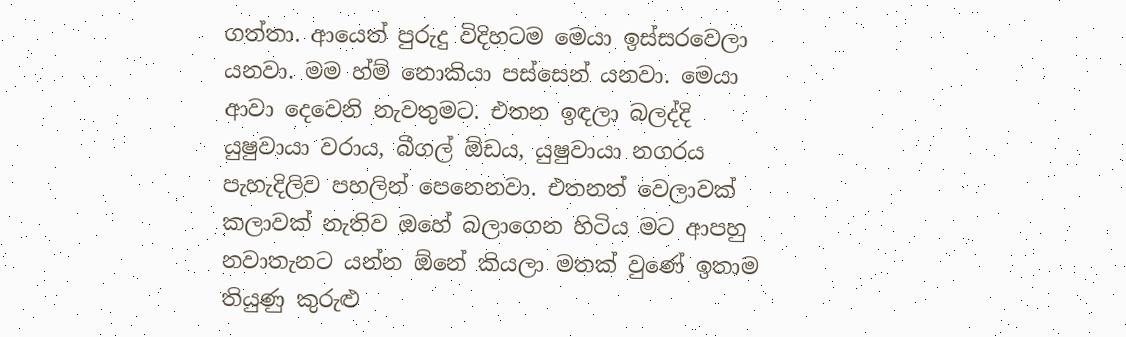ගත්තා. ආයෙත් පුරුදු විදිහටම මෙයා ඉස්සරවෙලා යනවා. මම හ්ම් නොකියා පස්සෙන් යනවා. මෙයා ආවා දෙවෙනි නැවතුමට. එතන ඉඳලා බලද්දි යුෂුවායා වරාය, බීගල් ඕඩය, යුෂුවායා නගරය පැහැදිලිව පහලින් පෙනෙනවා. එතනත් වෙලාවක් කලාවක් නැතිව ඔහේ බලාගෙන හිටිය මට ආපහු නවාතැනට යන්න ඕනේ කියලා මතක් වුණේ ඉතාම තියුණු කුරුළු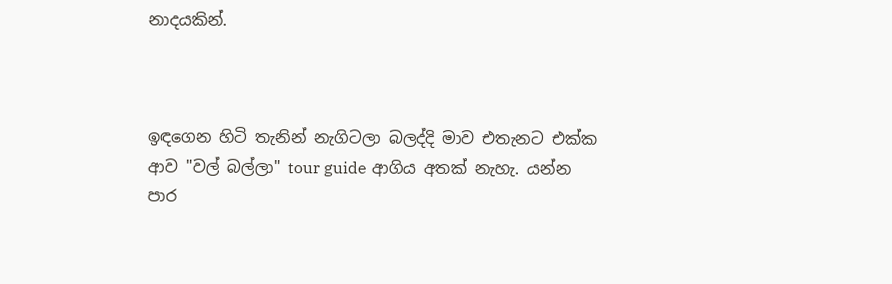නාදයකින්.



ඉඳගෙන හිටි තැනින් නැගිටලා බලද්දි මාව එතැනට එක්ක ආව "වල් බල්ලා" tour guide ආගිය අතක් නැහැ. යන්න පාර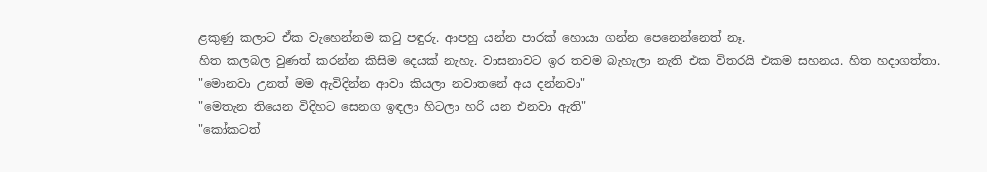ළකුණු කලාට ඒක වැහෙන්නම කටු පඳුරු. ආපහු යන්න පාරක් හොයා ගන්න පෙනෙන්නෙත් නෑ.
හිත කලබල වුණත් කරන්න කිසිම දෙයක් නැහැ. වාසනාවට ඉර තවම බැහැලා නැති එක විතරයි එකම සහනය. හිත හදාගත්තා.
"මොනවා උනත් මම ඇවිදින්න ආවා කියලා නවාතනේ අය දන්නවා"
"මෙතැන තියෙන විදිහට සෙනග ඉඳලා හිටලා හරි යන එනවා ඇති"
"කෝකටත්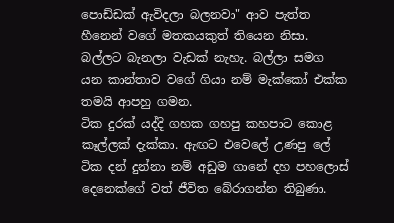පොඩ්ඩක් ඇවිදලා බලනවා" ආව පැත්ත හීනෙන් වගේ මතකයකුත් තියෙන නිසා.
බල්ලට බැනලා වැඩක් නැහැ. බල්ලා සමග යන කාන්තාව වගේ ගියා නම් මැක්කෝ එක්ක තමයි ආපහු ගමන.
ටික දුරක් යද්දි ගහක ගහපු කහපාට කොළ කෑල්ලක් දැක්කා. ඇඟට එවෙලේ උණපු ලේ ටික දන් දුන්නා නම් අඩුම ගානේ දහ පහලොස් දෙනෙක්ගේ වත් ජීවිත බේරාගන්න තිබුණා.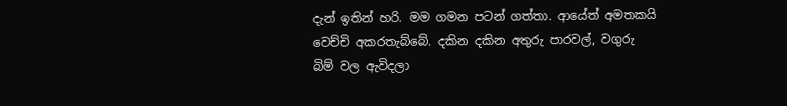දැන් ඉතින් හරි. මම ගමන පටන් ගත්තා. ආයේත් අමතකයි වෙච්චි අකරතැබ්බේ. දකින දකින අතුරු පාරවල්, වගුරු බිම් වල ඇවිදලා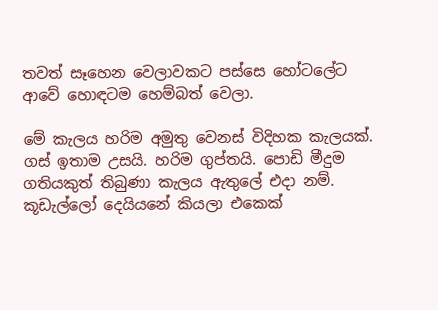තවත් සෑහෙන වෙලාවකට පස්සෙ හෝටලේට ආවේ හොඳටම හෙම්බත් වෙලා.

මේ කැලය හරිම අමුතු වෙනස් විදිහක කැලයක්. ගස් ඉතාම උසයි. හරිම ගුප්තයි. පොඩි මීදුම ගතියකුත් තිබුණා කැලය ඇතුලේ එදා නම්. කූඩැල්ලෝ දෙයියනේ කියලා එකෙක්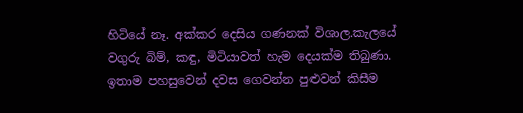හිටියේ නෑ. අක්කර දෙසිය ගණනක් විශාල.කැලයේ වගුරු බිම්, කඳු, මිටියාවත් හැම දෙයක්ම තිබුණා. ඉතාම පහසුවෙන් දවස ගෙවන්න පුළුවන් කිසීම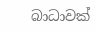බාධාවක්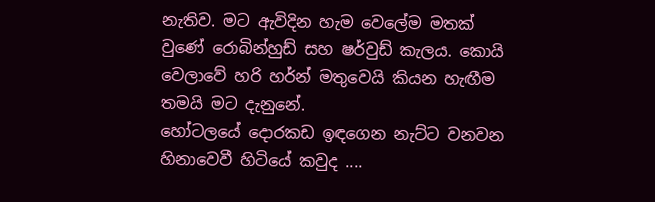නැතිව. මට ඇවිදින හැම වෙලේම මතක් වුණේ රොබින්හුඩ් සහ ෂර්වුඩ් කැලය. කොයි වෙලාවේ හරි හර්න් මතුවෙයි කියන හැඟීම තමයි මට දැනුනේ.
හෝටලයේ දොරකඩ ඉඳගෙන නැට්ට වනවන හිනාවෙවී හිටියේ කවුද ....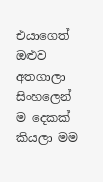එයාගෙත් ඔළුව අතගාලා සිංහලෙන් ම දෙකක් කියලා මම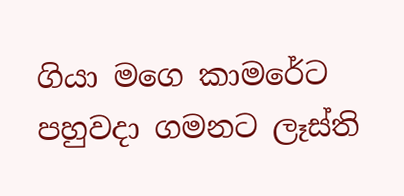ගියා මගෙ කාමරේට පහුවදා ගමනට ලෑස්ති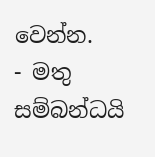වෙන්න.
- මතු සම්බන්ධයි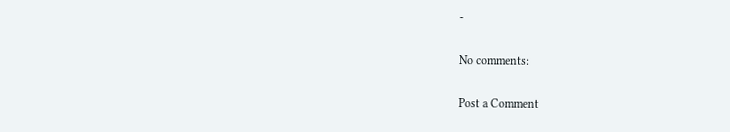-

No comments:

Post a Comment